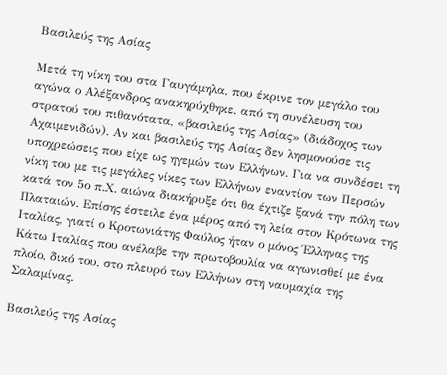Βασιλεύς της Ασίας

Μετά τη νίκη του στα Γαυγάμηλα, που έκρινε τον μεγάλο του αγώνα ο Αλέξανδρος ανακηρύχθηκε, από τη συνέλευση του στρατού του πιθανότατα, «βασιλεύς της Ασίας» (διάδοχος των Αχαιμενιδών). Αν και βασιλεύς της Ασίας δεν λησμονούσε τις υποχρεώσεις που είχε ως ηγεμών των Ελλήνων. Για να συνδέσει τη νίκη του με τις μεγάλες νίκες των Ελλήνων εναντίον των Περσών κατά τον 5ο π.Χ. αιώνα διακήρυξε ότι θα έχτιζε ξανά την πόλη των Πλαταιών. Επίσης έστειλε ένα μέρος από τη λεία στον Κρότωνα της Ιταλίας, γιατί ο Κροτωνιάτης Φαύλος ήταν ο μόνος Έλληνας της Κάτω Ιταλίας που ανέλαβε την πρωτοβουλία να αγωνισθεί με ένα πλοίο, δικό του, στο πλευρό των Ελλήνων στη ναυμαχία της Σαλαμίνας.

Βασιλεύς της Ασίας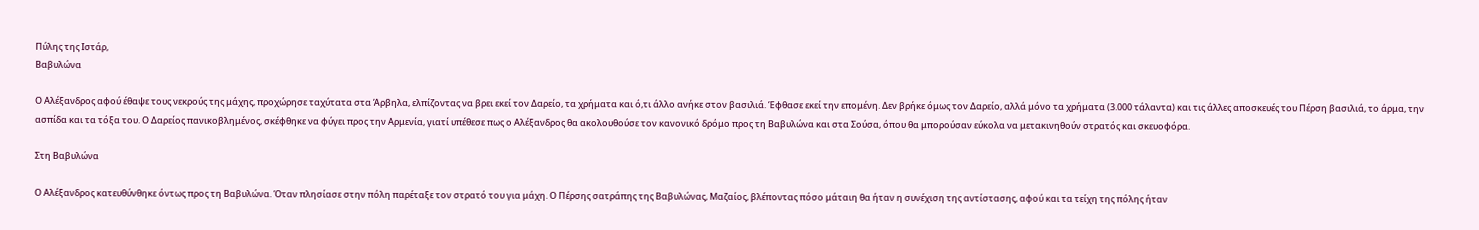Πύλης της Ιστάρ,
Βαβυλώνα

Ο Αλέξανδρος αφού έθαψε τους νεκρούς της μάχης, προχώρησε ταχύτατα στα Άρβηλα, ελπίζοντας να βρει εκεί τον Δαρείο, τα χρήματα και ό,τι άλλο ανήκε στον βασιλιά. Έφθασε εκεί την επομένη. Δεν βρήκε όμως τον Δαρείο, αλλά μόνο τα χρήματα (3.000 τάλαντα) και τις άλλες αποσκευές του Πέρση βασιλιά, το άρμα, την ασπίδα και τα τόξα του. Ο Δαρείος πανικοβλημένος, σκέφθηκε να φύγει προς την Αρμενία, γιατί υπέθεσε πως ο Αλέξανδρος θα ακολουθούσε τον κανονικό δρόμο προς τη Βαβυλώνα και στα Σούσα, όπου θα μπορούσαν εύκολα να μετακινηθούν στρατός και σκευοφόρα.

Στη Βαβυλώνα

Ο Αλέξανδρος κατευθύνθηκε όντως προς τη Βαβυλώνα. Όταν πλησίασε στην πόλη παρέταξε τον στρατό του για μάχη. Ο Πέρσης σατράπης της Βαβυλώνας, Μαζαίος, βλέποντας πόσο μάταιη θα ήταν η συνέχιση της αντίστασης, αφού και τα τείχη της πόλης ήταν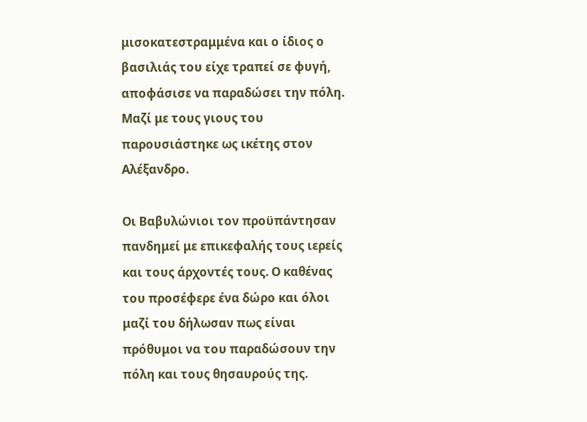μισοκατεστραμμένα και ο ίδιος ο βασιλιάς του είχε τραπεί σε φυγή, αποφάσισε να παραδώσει την πόλη. Μαζί με τους γιους του παρουσιάστηκε ως ικέτης στον Αλέξανδρο.

Οι Βαβυλώνιοι τον προϋπάντησαν πανδημεί με επικεφαλής τους ιερείς και τους άρχοντές τους. Ο καθένας του προσέφερε ένα δώρο και όλοι μαζί του δήλωσαν πως είναι πρόθυμοι να του παραδώσουν την πόλη και τους θησαυρούς της.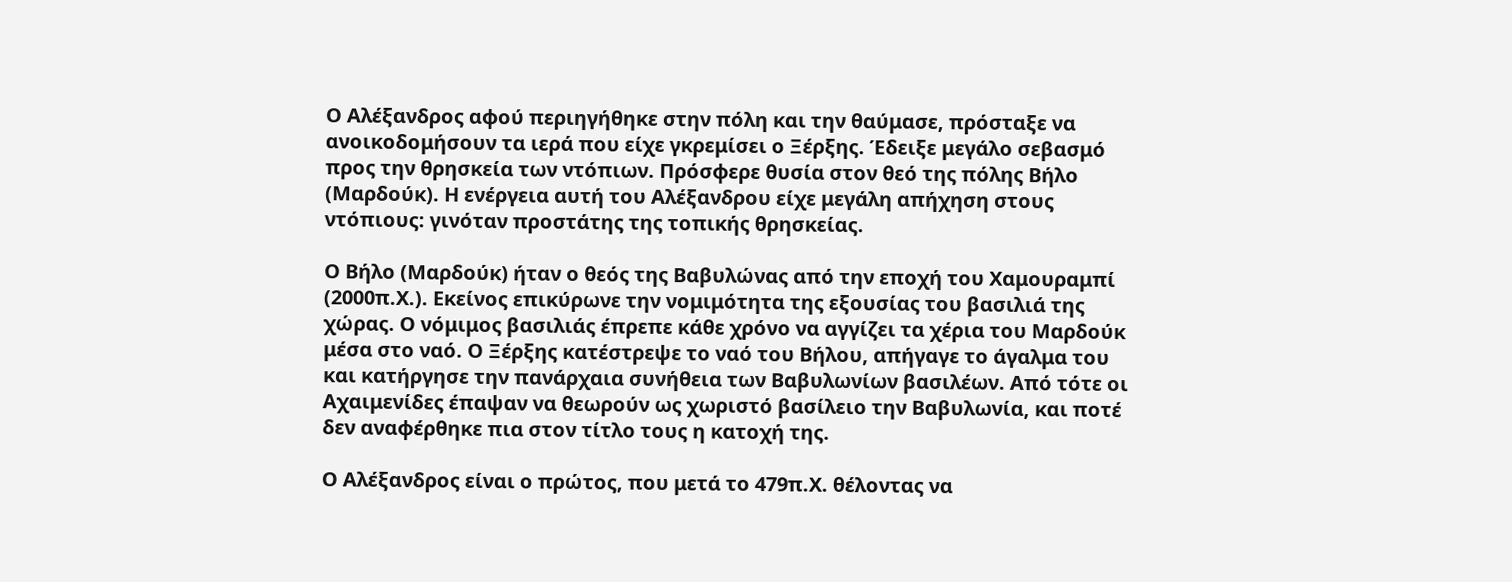Ο Αλέξανδρος αφού περιηγήθηκε στην πόλη και την θαύμασε, πρόσταξε να ανοικοδομήσουν τα ιερά που είχε γκρεμίσει ο Ξέρξης. Έδειξε μεγάλο σεβασμό προς την θρησκεία των ντόπιων. Πρόσφερε θυσία στον θεό της πόλης Βήλο (Μαρδούκ). Η ενέργεια αυτή του Αλέξανδρου είχε μεγάλη απήχηση στους ντόπιους: γινόταν προστάτης της τοπικής θρησκείας.

Ο Βήλο (Μαρδούκ) ήταν ο θεός της Βαβυλώνας από την εποχή του Χαμουραμπί (2000π.Χ.). Εκείνος επικύρωνε την νομιμότητα της εξουσίας του βασιλιά της χώρας. Ο νόμιμος βασιλιάς έπρεπε κάθε χρόνο να αγγίζει τα χέρια του Μαρδούκ μέσα στο ναό. Ο Ξέρξης κατέστρεψε το ναό του Βήλου, απήγαγε το άγαλμα του και κατήργησε την πανάρχαια συνήθεια των Βαβυλωνίων βασιλέων. Από τότε οι Αχαιμενίδες έπαψαν να θεωρούν ως χωριστό βασίλειο την Βαβυλωνία, και ποτέ δεν αναφέρθηκε πια στον τίτλο τους η κατοχή της.

Ο Αλέξανδρος είναι ο πρώτος, που μετά το 479π.Χ. θέλοντας να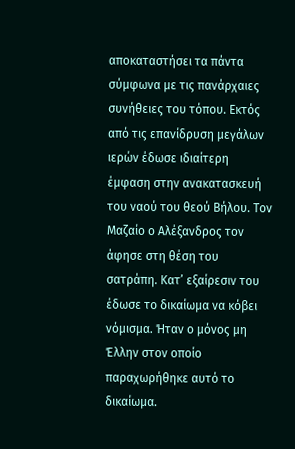αποκαταστήσει τα πάντα σύμφωνα με τις πανάρχαιες συνήθειες του τόπου. Εκτός από τις επανίδρυση μεγάλων ιερών έδωσε ιδιαίτερη έμφαση στην ανακατασκευή του ναού του θεού Βήλου. Τον Μαζαίο ο Αλέξανδρος τον άφησε στη θέση του σατράπη. Κατ’ εξαίρεσιν του έδωσε το δικαίωμα να κόβει νόμισμα. Ήταν ο μόνος μη Έλλην στον οποίο παραχωρήθηκε αυτό το δικαίωμα.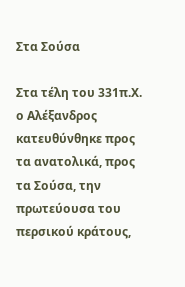Στα Σούσα

Στα τέλη του 331π.Χ. ο Αλέξανδρος κατευθύνθηκε προς τα ανατολικά, προς τα Σούσα, την πρωτεύουσα του περσικού κράτους,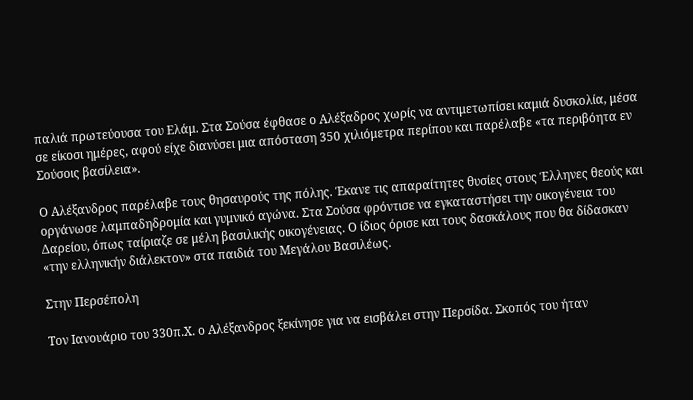παλιά πρωτεύουσα του Ελάμ. Στα Σούσα έφθασε ο Αλέξαδρος χωρίς να αντιμετωπίσει καμιά δυσκολία, μέσα σε είκοσι ημέρες, αφού είχε διανύσει μια απόσταση 350 χιλιόμετρα περίπου και παρέλαβε «τα περιβόητα εν Σούσοις βασίλεια».

Ο Αλέξανδρος παρέλαβε τους θησαυρούς της πόλης. Έκανε τις απαραίτητες θυσίες στους Έλληνες θεούς και οργάνωσε λαμπαδηδρομία και γυμνικό αγώνα. Στα Σούσα φρόντισε να εγκαταστήσει την οικογένεια του Δαρείου, όπως ταίριαζε σε μέλη βασιλικής οικογένειας. Ο ίδιος όρισε και τους δασκάλους που θα δίδασκαν «την ελληνικήν διάλεκτον» στα παιδιά του Μεγάλου Βασιλέως.

Στην Περσέπολη

Τον Ιανουάριο του 330π.Χ. ο Αλέξανδρος ξεκίνησε για να εισβάλει στην Περσίδα. Σκοπός του ήταν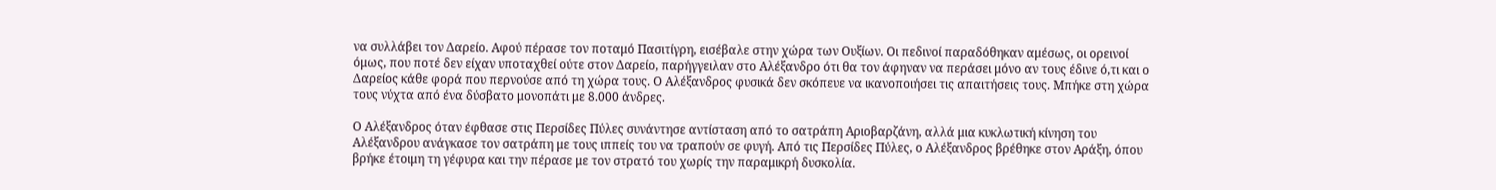να συλλάβει τον Δαρείο. Αφού πέρασε τον ποταμό Πασιτίγρη, εισέβαλε στην χώρα των Ουξίων. Οι πεδινοί παραδόθηκαν αμέσως, οι ορεινοί όμως, που ποτέ δεν είχαν υποταχθεί ούτε στον Δαρείο, παρήγγειλαν στο Αλέξανδρο ότι θα τον άφηναν να περάσει μόνο αν τους έδινε ό,τι και ο Δαρείος κάθε φορά που περνούσε από τη χώρα τους. Ο Αλέξανδρος φυσικά δεν σκόπευε να ικανοποιήσει τις απαιτήσεις τους. Μπήκε στη χώρα τους νύχτα από ένα δύσβατο μονοπάτι με 8.000 άνδρες.

Ο Αλέξανδρος όταν έφθασε στις Περσίδες Πύλες συνάντησε αντίσταση από το σατράπη Αριοβαρζάνη, αλλά μια κυκλωτική κίνηση του Αλέξανδρου ανάγκασε τον σατράπη με τους ιππείς του να τραπούν σε φυγή. Από τις Περσίδες Πύλες, ο Αλέξανδρος βρέθηκε στον Αράξη, όπου βρήκε έτοιμη τη γέφυρα και την πέρασε με τον στρατό του χωρίς την παραμικρή δυσκολία.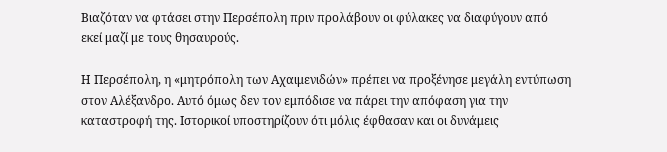Βιαζόταν να φτάσει στην Περσέπολη πριν προλάβουν οι φύλακες να διαφύγουν από εκεί μαζί με τους θησαυρούς.

Η Περσέπολη, η «μητρόπολη των Αχαιμενιδών» πρέπει να προξένησε μεγάλη εντύπωση στον Αλέξανδρο. Αυτό όμως δεν τον εμπόδισε να πάρει την απόφαση για την καταστροφή της. Ιστορικοί υποστηρίζουν ότι μόλις έφθασαν και οι δυνάμεις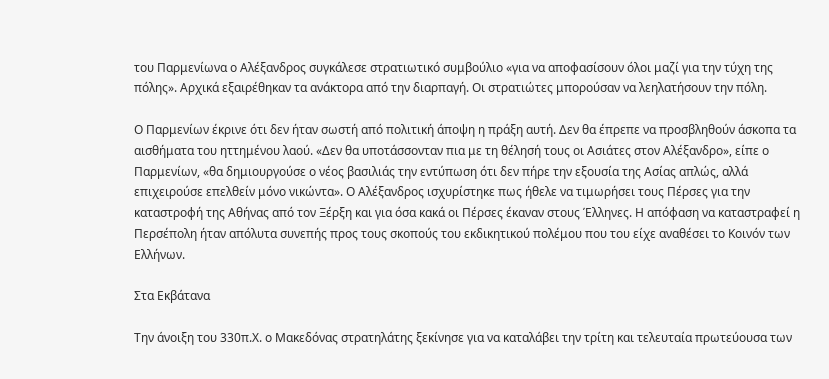του Παρμενίωνα ο Αλέξανδρος συγκάλεσε στρατιωτικό συμβούλιο «για να αποφασίσουν όλοι μαζί για την τύχη της πόλης». Αρχικά εξαιρέθηκαν τα ανάκτορα από την διαρπαγή. Οι στρατιώτες μπορούσαν να λεηλατήσουν την πόλη.

Ο Παρμενίων έκρινε ότι δεν ήταν σωστή από πολιτική άποψη η πράξη αυτή. Δεν θα έπρεπε να προσβληθούν άσκοπα τα αισθήματα του ηττημένου λαού. «Δεν θα υποτάσσονταν πια με τη θέλησή τους οι Ασιάτες στον Αλέξανδρο», είπε ο Παρμενίων, «θα δημιουργούσε ο νέος βασιλιάς την εντύπωση ότι δεν πήρε την εξουσία της Ασίας απλώς, αλλά επιχειρούσε επελθείν μόνο νικώντα». Ο Αλέξανδρος ισχυρίστηκε πως ήθελε να τιμωρήσει τους Πέρσες για την καταστροφή της Αθήνας από τον Ξέρξη και για όσα κακά οι Πέρσες έκαναν στους Έλληνες. Η απόφαση να καταστραφεί η Περσέπολη ήταν απόλυτα συνεπής προς τους σκοπούς του εκδικητικού πολέμου που του είχε αναθέσει το Κοινόν των Ελλήνων.

Στα Εκβάτανα

Την άνοιξη του 330π.Χ. ο Μακεδόνας στρατηλάτης ξεκίνησε για να καταλάβει την τρίτη και τελευταία πρωτεύουσα των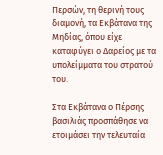Περσών, τη θερινή τους διαμονή, τα Εκβάτανα της Μηδίας, όπου είχε καταφύγει ο Δαρείος με τα υπολείμματα του στρατού του.

Στα Εκβάτανα ο Πέρσης βασιλιάς προσπάθησε να ετοιμάσει την τελευταία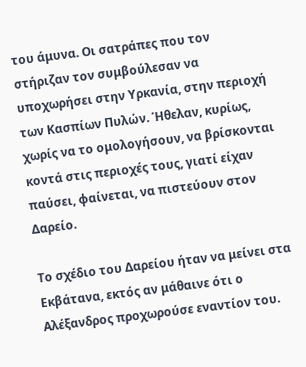του άμυνα. Οι σατράπες που τον στήριζαν τον συμβούλεσαν να υποχωρήσει στην Υρκανία, στην περιοχή των Κασπίων Πυλών. Ήθελαν, κυρίως, χωρίς να το ομολογήσουν, να βρίσκονται κοντά στις περιοχές τους, γιατί είχαν παύσει, φαίνεται, να πιστεύουν στον Δαρείο.

Το σχέδιο του Δαρείου ήταν να μείνει στα Εκβάτανα, εκτός αν μάθαινε ότι ο Αλέξανδρος προχωρούσε εναντίον του.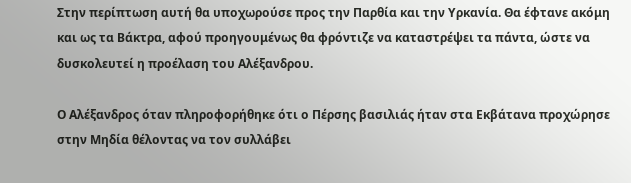Στην περίπτωση αυτή θα υποχωρούσε προς την Παρθία και την Υρκανία. Θα έφτανε ακόμη και ως τα Βάκτρα, αφού προηγουμένως θα φρόντιζε να καταστρέψει τα πάντα, ώστε να δυσκολευτεί η προέλαση του Αλέξανδρου.

Ο Αλέξανδρος όταν πληροφορήθηκε ότι ο Πέρσης βασιλιάς ήταν στα Εκβάτανα προχώρησε στην Μηδία θέλοντας να τον συλλάβει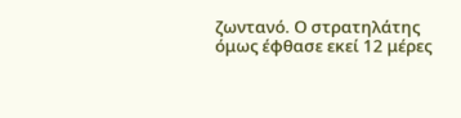ζωντανό. Ο στρατηλάτης όμως έφθασε εκεί 12 μέρες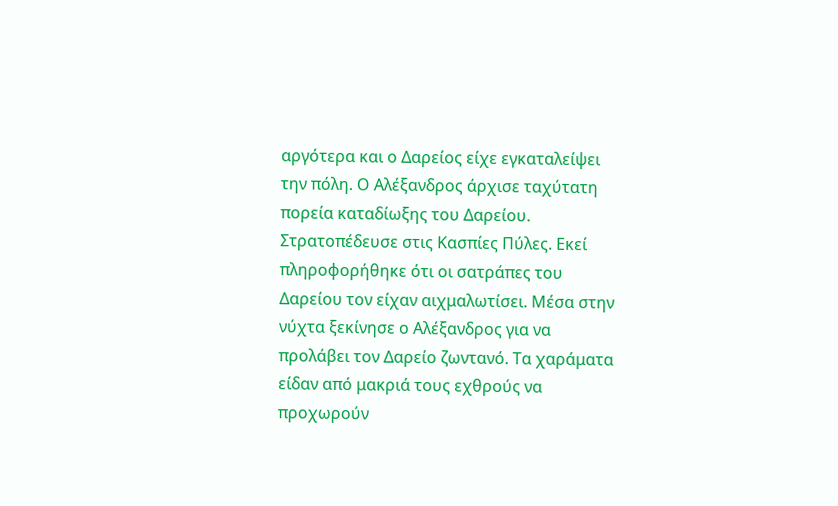αργότερα και ο Δαρείος είχε εγκαταλείψει την πόλη. Ο Αλέξανδρος άρχισε ταχύτατη πορεία καταδίωξης του Δαρείου. Στρατοπέδευσε στις Κασπίες Πύλες. Εκεί πληροφορήθηκε ότι οι σατράπες του Δαρείου τον είχαν αιχμαλωτίσει. Μέσα στην νύχτα ξεκίνησε ο Αλέξανδρος για να προλάβει τον Δαρείο ζωντανό. Τα χαράματα είδαν από μακριά τους εχθρούς να προχωρούν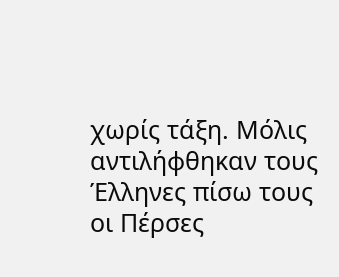χωρίς τάξη. Μόλις αντιλήφθηκαν τους Έλληνες πίσω τους οι Πέρσες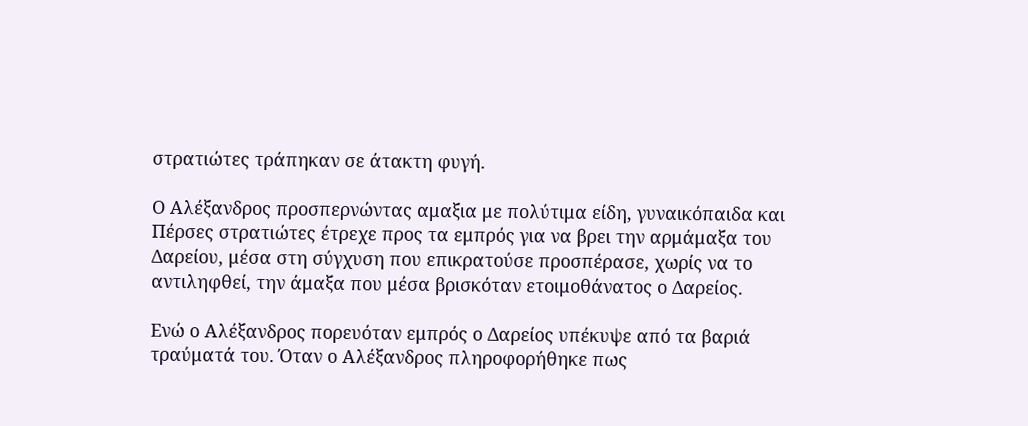στρατιώτες τράπηκαν σε άτακτη φυγή.

Ο Αλέξανδρος προσπερνώντας αμαξια με πολύτιμα είδη, γυναικόπαιδα και Πέρσες στρατιώτες έτρεχε προς τα εμπρός για να βρει την αρμάμαξα του Δαρείου, μέσα στη σύγχυση που επικρατούσε προσπέρασε, χωρίς να το αντιληφθεί, την άμαξα που μέσα βρισκόταν ετοιμοθάνατος ο Δαρείος.

Ενώ ο Αλέξανδρος πορευόταν εμπρός ο Δαρείος υπέκυψε από τα βαριά τραύματά του. Όταν ο Αλέξανδρος πληροφορήθηκε πως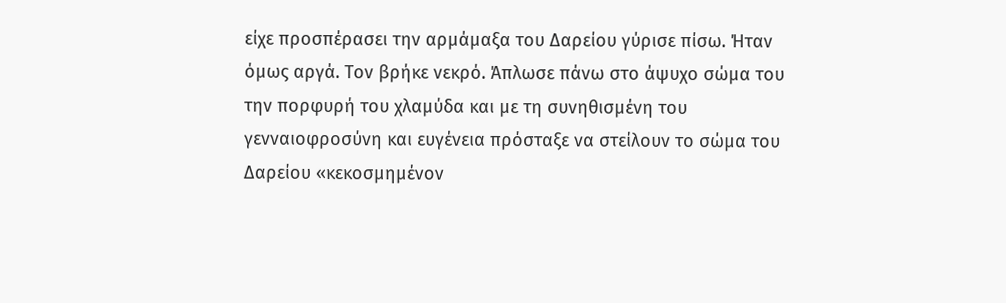είχε προσπέρασει την αρμάμαξα του Δαρείου γύρισε πίσω. Ήταν όμως αργά. Τον βρήκε νεκρό. Άπλωσε πάνω στο άψυχο σώμα του την πορφυρή του χλαμύδα και με τη συνηθισμένη του γενναιοφροσύνη και ευγένεια πρόσταξε να στείλουν το σώμα του Δαρείου «κεκοσμημένον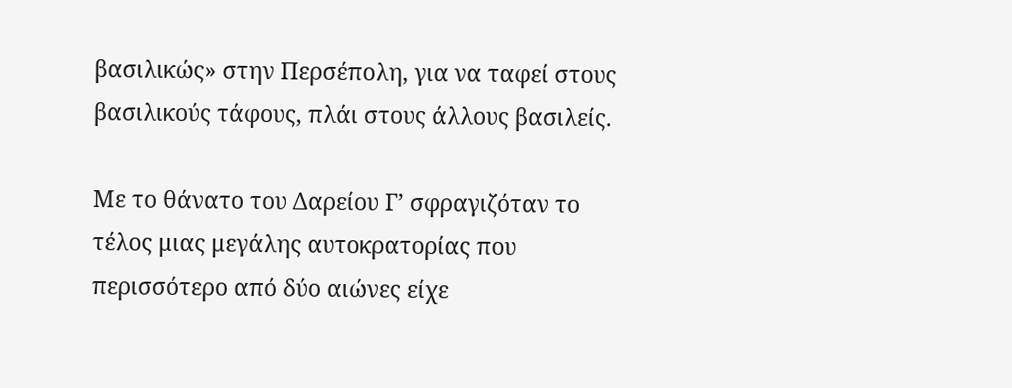βασιλικώς» στην Περσέπολη, για να ταφεί στους βασιλικούς τάφους, πλάι στους άλλους βασιλείς.

Με το θάνατο του Δαρείου Γ’ σφραγιζόταν το τέλος μιας μεγάλης αυτοκρατορίας που περισσότερο από δύο αιώνες είχε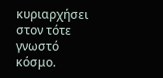κυριαρχήσει στον τότε γνωστό κόσμο.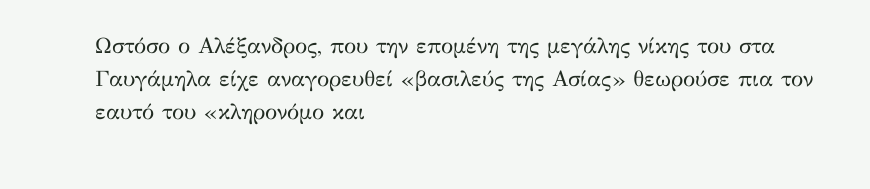Ωστόσο ο Αλέξανδρος, που την επομένη της μεγάλης νίκης του στα Γαυγάμηλα είχε αναγορευθεί «βασιλεύς της Ασίας» θεωρούσε πια τον εαυτό του «κληρονόμο και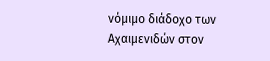νόμιμο διάδοχο των Αχαιμενιδών στον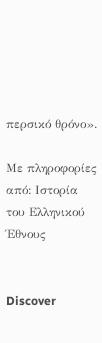περσικό θρόνο».

Με πληροφορίες από: Ιστορία του Ελληνικού Έθνους


Discover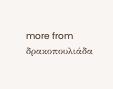more from δρακοπουλιάδα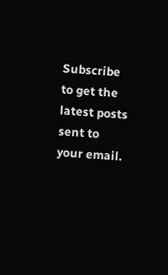Subscribe to get the latest posts sent to your email.